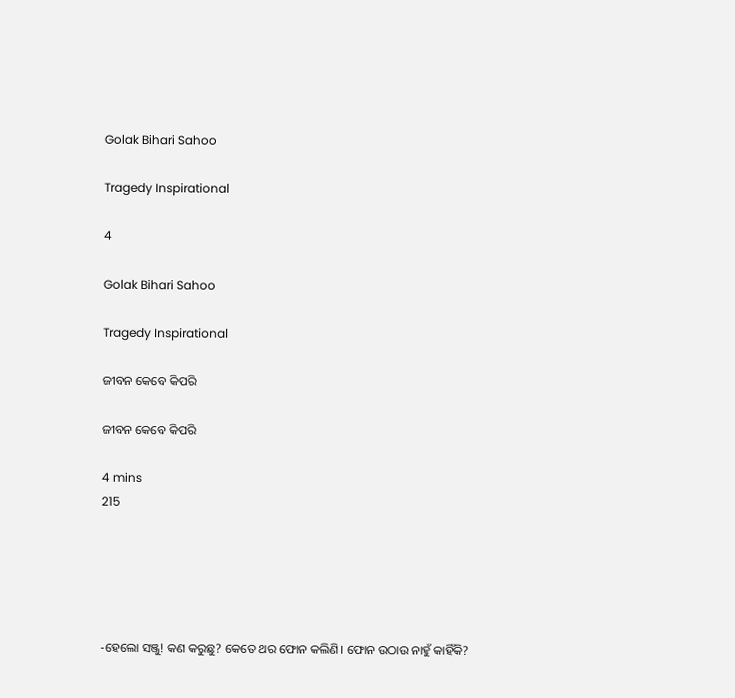Golak Bihari Sahoo

Tragedy Inspirational

4

Golak Bihari Sahoo

Tragedy Inspirational

ଜୀବନ କେବେ କିପରି

ଜୀବନ କେବେ କିପରି

4 mins
215





-ହେଲୋ ସଞ୍ଜୁ! କଣ କରୁଛୁ? କେତେ ଥର ଫୋନ କଲିଣି। ଫୋନ ଉଠାଉ ନାହୁଁ କାହିଁକି?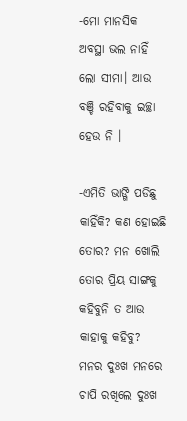-ମୋ ମାନସିକ ଅବସ୍ଥା ଭଲ ନାହିଁ ଲୋ ସୀମା। ଆଉ ବଞ୍ଚି ରହିବାକୁ ଇଚ୍ଛା ହେଉ ନି ।

-ଏମିତି ଭାଙ୍ଗି ପଡିଛୁ କାହିଁକି? କଣ ହୋଇଛି ତୋର? ମନ ଖୋଲି ତୋର ପ୍ରିୟ ସାଙ୍ଗକୁ କହିବୁନି ତ ଆଉ କାହାକୁ କହିବୁ? ମନର ଦୁଃଖ ମନରେ ଚାପି ରଖିଲେ ଦୁଃଖ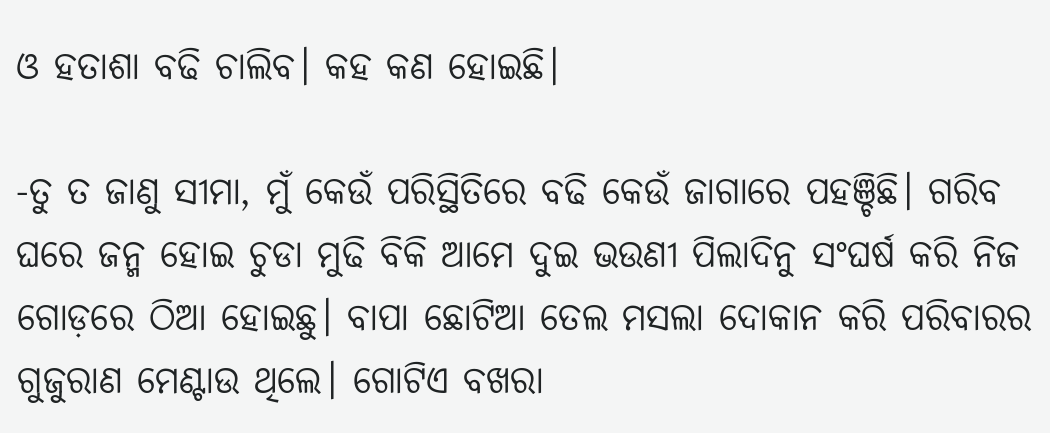ଓ ହତାଶା ବଢି ଚାଲିବ। କହ କଣ ହୋଇଛି।

-ତୁ ତ ଜାଣୁ ସୀମା, ମୁଁ କେଉଁ ପରିସ୍ଥିତିରେ ବଢି କେଉଁ ଜାଗାରେ ପହଞ୍ଚିଛି। ଗରିବ ଘରେ ଜନ୍ମ ହୋଇ ଚୁଡା ମୁଢି ବିକି ଆମେ ଦୁଇ ଭଉଣୀ ପିଲାଦିନୁ ସଂଘର୍ଷ କରି ନିଜ ଗୋଡ଼ରେ ଠିଆ ହୋଇଛୁ। ବାପା ଛୋଟିଆ ତେଲ ମସଲା ଦୋକାନ କରି ପରିବାରର ଗୁଜୁରାଣ ମେଣ୍ଟାଉ ଥିଲେ। ଗୋଟିଏ ବଖରା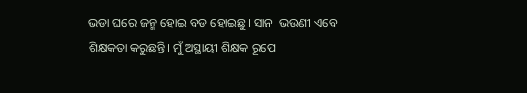ଭଡା ଘରେ ଜନ୍ମ ହୋଇ ବଡ ହୋଇଛୁ। ସାନ  ଭଉଣୀ ଏବେ ଶିକ୍ଷକତା କରୁଛନ୍ତି। ମୁଁ ଅସ୍ଥାୟୀ ଶିକ୍ଷକ ରୂପେ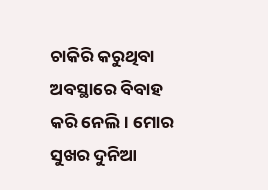ଚାକିରି କରୁଥିବା ଅବସ୍ଥାରେ ବିବାହ କରି ନେଲି। ମୋର ସୁଖର ଦୁନିଆ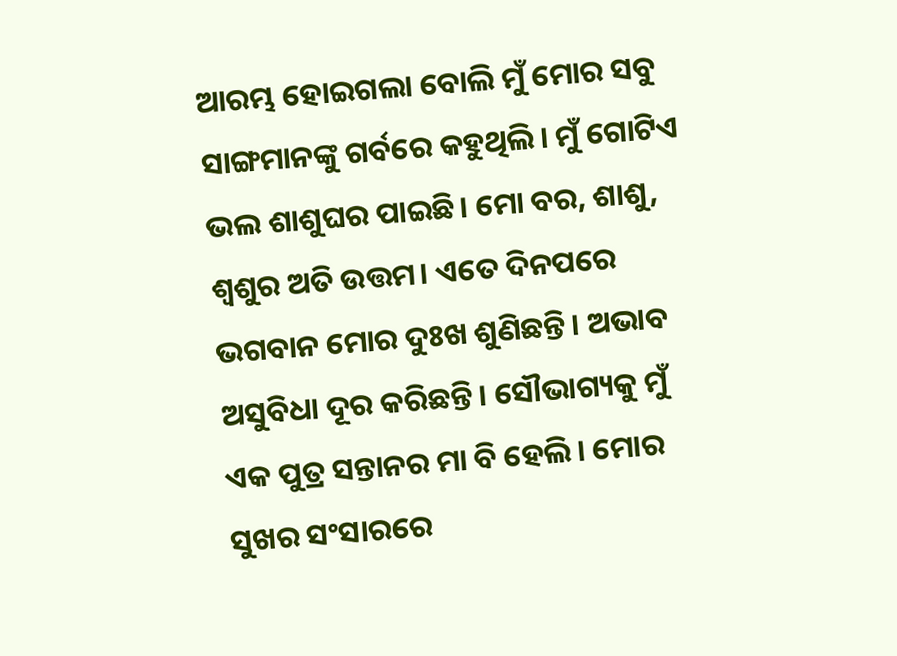ଆରମ୍ଭ ହୋଇଗଲା ବୋଲି ମୁଁ ମୋର ସବୁ ସାଙ୍ଗମାନଙ୍କୁ ଗର୍ବରେ କହୁଥିଲି। ମୁଁ ଗୋଟିଏ ଭଲ ଶାଶୁଘର ପାଇଛି। ମୋ ବର, ଶାଶୁ, ଶ୍ଵଶୁର ଅତି ଉତ୍ତମ। ଏତେ ଦିନପରେ ଭଗବାନ ମୋର ଦୁଃଖ ଶୁଣିଛନ୍ତି। ଅଭାବ ଅସୁବିଧା ଦୂର କରିଛନ୍ତି। ସୌଭାଗ୍ୟକୁ ମୁଁ ଏକ ପୁତ୍ର ସନ୍ତାନର ମା ବି ହେଲି। ମୋର ସୁଖର ସଂସାରରେ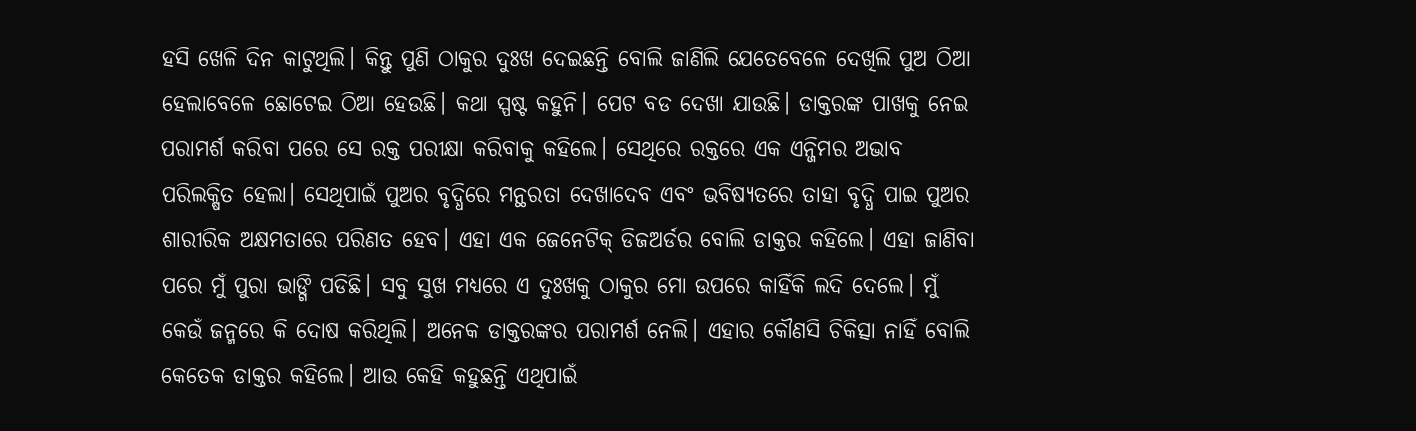ହସି ଖେଳି ଦିନ କାଟୁଥିଲି। କିନ୍ତୁ ପୁଣି ଠାକୁର ଦୁଃଖ ଦେଇଛନ୍ତି ବୋଲି ଜାଣିଲି ଯେତେବେଳେ ଦେଖିଲି ପୁଅ ଠିଆ ହେଲାବେଳେ ଛୋଟେଇ ଠିଆ ହେଉଛି। କଥା ସ୍ପଷ୍ଟ କହୁନି। ପେଟ ବଡ ଦେଖା ଯାଉଛି। ଡାକ୍ତରଙ୍କ ପାଖକୁ ନେଇ ପରାମର୍ଶ କରିବା ପରେ ସେ ରକ୍ତ ପରୀକ୍ଷା କରିବାକୁ କହିଲେ। ସେଥିରେ ରକ୍ତରେ ଏକ ଏନ୍ଜିମର ଅଭାବ ପରିଲକ୍ଷିତ ହେଲା। ସେଥିପାଇଁ ପୁଅର ବୃଦ୍ଧିରେ ମନ୍ଥରତା ଦେଖାଦେବ ଏବଂ ଭବିଷ୍ୟତରେ ତାହା ବୃଦ୍ଧି ପାଇ ପୁଅର ଶାରୀରିକ ଅକ୍ଷମତାରେ ପରିଣତ ହେବ। ଏହା ଏକ ଜେନେଟିକ୍ ଡିଜଅର୍ଡର ବୋଲି ଡାକ୍ତର କହିଲେ। ଏହା ଜାଣିବା ପରେ ମୁଁ ପୁରା ଭାଙ୍ଗି ପଡିଛି। ସବୁ ସୁଖ ମଧ୍ୟରେ ଏ ଦୁଃଖକୁ ଠାକୁର ମୋ ଉପରେ କାହିଁକି ଲଦି ଦେଲେ। ମୁଁ କେଉଁ ଜନ୍ମରେ କି ଦୋଷ କରିଥିଲି। ଅନେକ ଡାକ୍ତରଙ୍କର ପରାମର୍ଶ ନେଲି। ଏହାର କୌଣସି ଚିକିତ୍ସା ନାହିଁ ବୋଲି କେତେକ ଡାକ୍ତର କହିଲେ। ଆଉ କେହି କହୁଛନ୍ତି ଏଥିପାଇଁ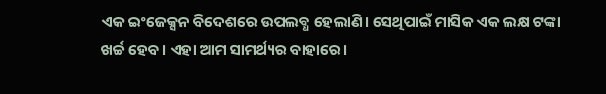ଏକ ଇଂଜେକ୍ସନ ବିଦେଶରେ ଉପଲବ୍ଧ ହେଲାଣି। ସେଥିପାଇଁ ମାସିକ ଏକ ଲକ୍ଷ ଟଙ୍କା ଖର୍ଚ୍ଚ ହେବ। ଏହା ଆମ ସାମର୍ଥ୍ୟର ବାହାରେ।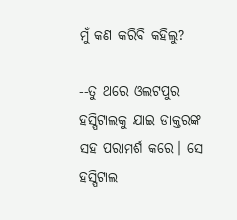ମୁଁ କଣ କରିବି କହିଲୁ?

--ତୁ ଥରେ ଓଲଟପୁର ହସ୍ପିଟାଲକୁ ଯାଇ ଡାକ୍ତରଙ୍କ ସହ ପରାମର୍ଶ କରେ। ସେ ହସ୍ପିଟାଲ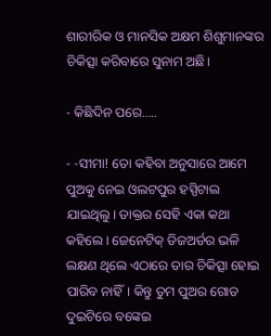ଶାରୀରିକ ଓ ମାନସିକ ଅକ୍ଷମ ଶିଶୁମାନଙ୍କର ଚିକିତ୍ସା କରିବାରେ ସୁନାମ ଅଛି।

- କିଛିଦିନ ପରେ…..

- -ସୀମା! ତୋ କହିବା ଅନୁସାରେ ଆମେ ପୁଅକୁ ନେଇ ଓଲଟପୁର ହସ୍ପିଟାଲ ଯାଇଥିଲୁ। ଡାକ୍ତର ସେହି ଏକା କଥା କହିଲେ। ଜେନେଟିକ୍ ଡିଜଅର୍ଡର ଭଳି ଲକ୍ଷଣ ଥିଲେ ଏଠାରେ ତାର ଚିକିତ୍ସା ହୋଇ ପାରିବ ନାହିଁ। କିନ୍ତୁ ତୁମ ପୁଅର ଗୋଡ ଦୁଇଟିରେ ବଙ୍କେଇ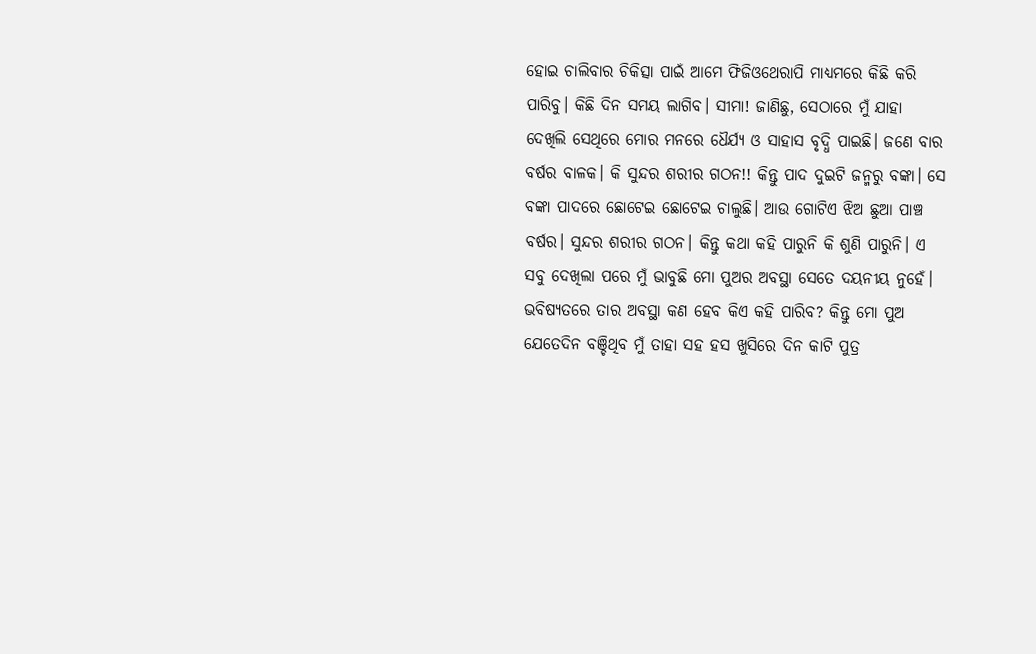ହୋଇ ଚାଲିବାର ଚିକିତ୍ସା ପାଇଁ ଆମେ ଫିଜିଓଥେରାପି ମାଧ୍ୟମରେ କିଛି କରି ପାରିବୁ। କିଛି ଦିନ ସମୟ ଲାଗିବ। ସୀମା! ଜାଣିଛୁ, ସେଠାରେ ମୁଁ ଯାହା ଦେଖିଲି ସେଥିରେ ମୋର ମନରେ ଧୈର୍ଯ୍ୟ ଓ ସାହାସ ବୃଦ୍ଧି ପାଇଛି। ଜଣେ ବାର ବର୍ଷର ବାଳକ। କି ସୁନ୍ଦର ଶରୀର ଗଠନ!! କିନ୍ତୁ ପାଦ ଦୁଇଟି ଜନ୍ମରୁ ବଙ୍କା। ସେ ବଙ୍କା ପାଦରେ ଛୋଟେଇ ଛୋଟେଇ ଚାଲୁଛି। ଆଉ ଗୋଟିଏ ଝିଅ ଛୁଆ ପାଞ୍ଚ ବର୍ଷର। ସୁନ୍ଦର ଶରୀର ଗଠନ। କିନ୍ତୁ କଥା କହି ପାରୁନି କି ଶୁଣି ପାରୁନି। ଏ ସବୁ ଦେଖିଲା ପରେ ମୁଁ ଭାବୁଛି ମୋ ପୁଅର ଅବସ୍ଥା ସେତେ ଦୟନୀୟ ନୁହେଁ। ଭବିଷ୍ୟତରେ ତାର ଅବସ୍ଥା କଣ ହେବ କିଏ କହି ପାରିବ? କିନ୍ତୁ ମୋ ପୁଅ ଯେତେଦିନ ବଞ୍ଚିଥିବ ମୁଁ ତାହା ସହ ହସ ଖୁସିରେ ଦିନ କାଟି ପୁତ୍ର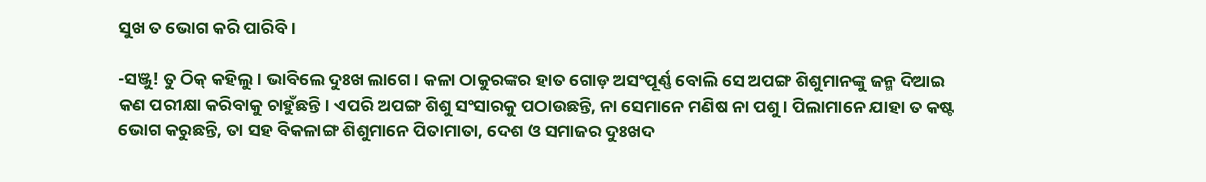ସୁଖ ତ ଭୋଗ କରି ପାରିବି।

-ସଞ୍ଜୁ! ତୁ ଠିକ୍ କହିଲୁ। ଭାବିଲେ ଦୁଃଖ ଲାଗେ। କଳା ଠାକୁରଙ୍କର ହାତ ଗୋଡ଼ ଅସଂପୂର୍ଣ୍ଣ ବୋଲି ସେ ଅପଙ୍ଗ ଶିଶୁମାନଙ୍କୁ ଜନ୍ମ ଦିଆଇ କଣ ପରୀକ୍ଷା କରିବାକୁ ଚାହୁଁଛନ୍ତି। ଏପରି ଅପଙ୍ଗ ଶିଶୁ ସଂସାରକୁ ପଠାଉଛନ୍ତି, ନା ସେମାନେ ମଣିଷ ନା ପଶୁ। ପିଲାମାନେ ଯାହା ତ କଷ୍ଟ ଭୋଗ କରୁଛନ୍ତି, ତା ସହ ବିକଳାଙ୍ଗ ଶିଶୁମାନେ ପିତାମାତା, ଦେଶ ଓ ସମାଜର ଦୁଃଖଦ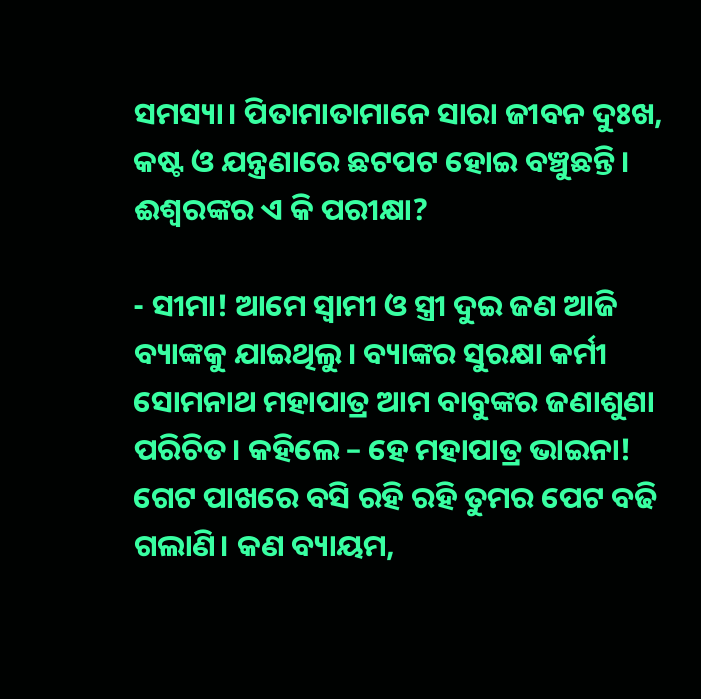ସମସ୍ୟା। ପିତାମାତାମାନେ ସାରା ଜୀବନ ଦୁଃଖ, କଷ୍ଟ ଓ ଯନ୍ତ୍ରଣାରେ ଛଟପଟ ହୋଇ ବଞ୍ଚୁଛନ୍ତି। ଈଶ୍ଵରଙ୍କର ଏ କି ପରୀକ୍ଷା?

- ସୀମା! ଆମେ ସ୍ୱାମୀ ଓ ସ୍ତ୍ରୀ ଦୁଇ ଜଣ ଆଜି ବ୍ୟାଙ୍କକୁ ଯାଇଥିଲୁ। ବ୍ୟାଙ୍କର ସୁରକ୍ଷା କର୍ମୀ ସୋମନାଥ ମହାପାତ୍ର ଆମ ବାବୁଙ୍କର ଜଣାଶୁଣା ପରିଚିତ। କହିଲେ – ହେ ମହାପାତ୍ର ଭାଇନା! ଗେଟ ପାଖରେ ବସି ରହି ରହି ତୁମର ପେଟ ବଢି ଗଲାଣି। କଣ ବ୍ୟାୟମ,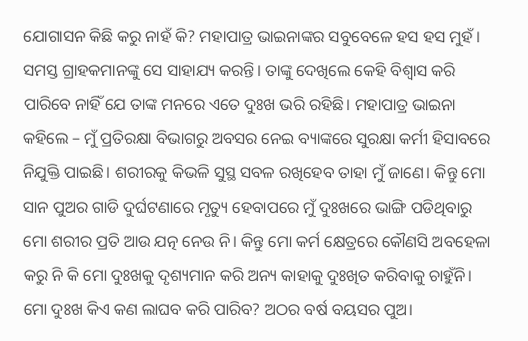ଯୋଗାସନ କିଛି କରୁ ନାହଁ କି? ମହାପାତ୍ର ଭାଇନାଙ୍କର ସବୁବେଳେ ହସ ହସ ମୁହଁ। ସମସ୍ତ ଗ୍ରାହକମାନଙ୍କୁ ସେ ସାହାଯ୍ୟ କରନ୍ତି। ତାଙ୍କୁ ଦେଖିଲେ କେହି ବିଶ୍ଵାସ କରି ପାରିବେ ନାହିଁ ଯେ ତାଙ୍କ ମନରେ ଏତେ ଦୁଃଖ ଭରି ରହିଛି। ମହାପାତ୍ର ଭାଇନା କହିଲେ – ମୁଁ ପ୍ରତିରକ୍ଷା ବିଭାଗରୁ ଅବସର ନେଇ ବ୍ୟାଙ୍କରେ ସୁରକ୍ଷା କର୍ମୀ ହିସାବରେ ନିଯୁକ୍ତି ପାଇଛି। ଶରୀରକୁ କିଭଳି ସୁସ୍ଥ ସବଳ ରଖିହେବ ତାହା ମୁଁ ଜାଣେ। କିନ୍ତୁ ମୋ ସାନ ପୁଅର ଗାଡି ଦୁର୍ଘଟଣାରେ ମୃତ୍ୟୁ ହେବାପରେ ମୁଁ ଦୁଃଖରେ ଭାଙ୍ଗି ପଡିଥିବାରୁ ମୋ ଶରୀର ପ୍ରତି ଆଉ ଯତ୍ନ ନେଉ ନି। କିନ୍ତୁ ମୋ କର୍ମ କ୍ଷେତ୍ରରେ କୌଣସି ଅବହେଳା କରୁ ନି କି ମୋ ଦୁଃଖକୁ ଦୃଶ୍ୟମାନ କରି ଅନ୍ୟ କାହାକୁ ଦୁଃଖିତ କରିବାକୁ ଚାହୁଁନି। ମୋ ଦୁଃଖ କିଏ କଣ ଲାଘବ କରି ପାରିବ? ଅଠର ବର୍ଷ ବୟସର ପୁଅ।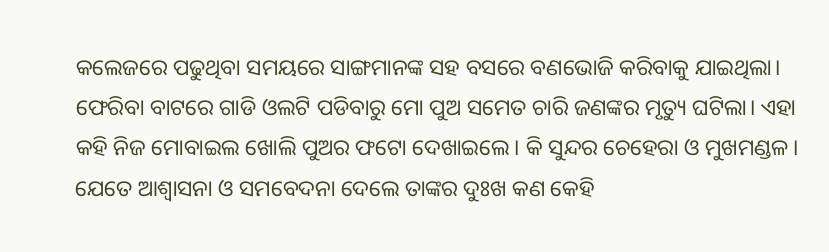କଲେଜରେ ପଢୁଥିବା ସମୟରେ ସାଙ୍ଗମାନଙ୍କ ସହ ବସରେ ବଣଭୋଜି କରିବାକୁ ଯାଇଥିଲା। ଫେରିବା ବାଟରେ ଗାଡି ଓଲଟି ପଡିବାରୁ ମୋ ପୁଅ ସମେତ ଚାରି ଜଣଙ୍କର ମୃତ୍ୟୁ ଘଟିଲା। ଏହା କହି ନିଜ ମୋବାଇଲ ଖୋଲି ପୁଅର ଫଟୋ ଦେଖାଇଲେ। କି ସୁନ୍ଦର ଚେହେରା ଓ ମୁଖମଣ୍ଡଳ। ଯେତେ ଆଶ୍ଵାସନା ଓ ସମବେଦନା ଦେଲେ ତାଙ୍କର ଦୁଃଖ କଣ କେହି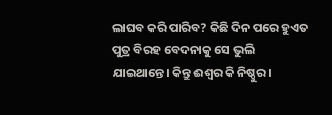ଲାଘବ କରି ପାରିବ? କିଛି ଦିନ ପରେ ହୁଏତ ପୁତ୍ର ବିରହ ବେଦନାକୁ ସେ ଭୁଲି ଯାଇଥାନ୍ତେ। କିନ୍ତୁ ଈଶ୍ଵର କି ନିଷ୍ଠୁର।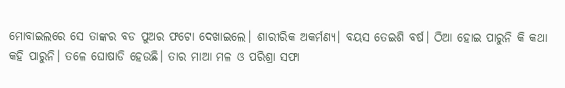ମୋବାଇଲରେ ସେ ତାଙ୍କର ବଡ ପୁଅର ଫଟୋ ଦେଖାଇଲେ। ଶାରୀରିକ ଅକର୍ମଣ୍ୟ। ବୟସ ତେଇଶି ବର୍ଷ। ଠିଆ ହୋଇ ପାରୁନି କି କଥା କହି ପାରୁନି। ତଳେ ଘୋଷାଡି ହେଉଛି। ତାର ମାଆ ମଳ ଓ ପରିଶ୍ରା ସଫା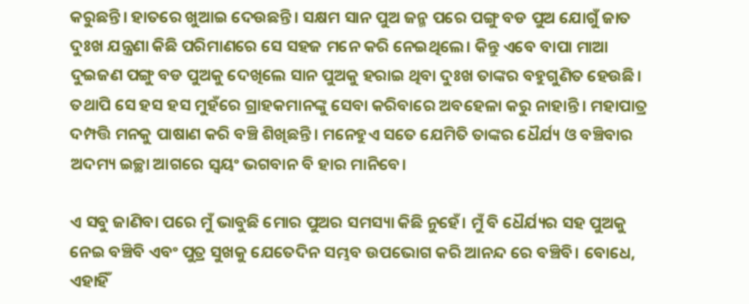କରୁଛନ୍ତି। ହାତରେ ଖୁଆଇ ଦେଉଛନ୍ତି। ସକ୍ଷମ ସାନ ପୁଅ ଜନ୍ମ ପରେ ପଙ୍ଗୁ ବଡ ପୁଅ ଯୋଗୁଁ ଜାତ ଦୁଃଖ ଯନ୍ତ୍ରଣା କିଛି ପରିମାଣରେ ସେ ସହଜ ମନେ କରି ନେଇଥିଲେ। କିନ୍ତୁ ଏବେ ବାପା ମାଆ ଦୁଇଜଣ ପଙ୍ଗୁ ବଡ ପୁଅକୁ ଦେଖିଲେ ସାନ ପୁଅକୁ ହରାଇ ଥିବା ଦୁଃଖ ତାଙ୍କର ବହୁଗୁଣିତ ହେଉଛି। ତଥାପି ସେ ହସ ହସ ମୁହଁରେ ଗ୍ରାହକମାନଙ୍କୁ ସେବା କରିବାରେ ଅବହେଳା କରୁ ନାହାନ୍ତି। ମହାପାତ୍ର ଦମ୍ପତ୍ତି ମନକୁ ପାଷାଣ କରି ବଞ୍ଚି ଶିଖିଛନ୍ତି। ମନେହୁଏ ସତେ ଯେମିତି ତାଙ୍କର ଧୈର୍ଯ୍ୟ ଓ ବଞ୍ଚିବାର ଅଦମ୍ୟ ଇଚ୍ଛା ଆଗରେ ସ୍ବୟଂ ଭଗବାନ ବି ହାର ମାନିବେ।

ଏ ସବୁ ଜାଣିବା ପରେ ମୁଁ ଭାବୁଛି ମୋର ପୁଅର ସମସ୍ୟା କିଛି ନୁହେଁ। ମୁଁ ବି ଧୈର୍ଯ୍ୟର ସହ ପୁଅକୁ ନେଇ ବଞ୍ଚିବି ଏବଂ ପୁତ୍ର ସୁଖକୁ ଯେତେଦିନ ସମ୍ଭବ ଉପଭୋଗ କରି ଆନନ୍ଦ ରେ ବଞ୍ଚିବି। ବୋଧେ, ଏହାହିଁ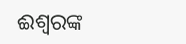ଈଶ୍ବରଙ୍କ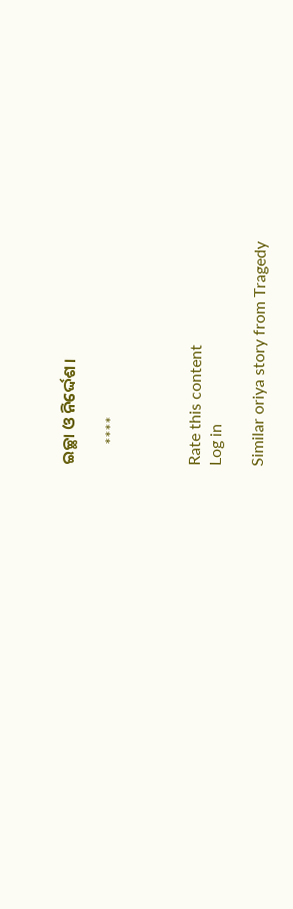ଇଚ୍ଛା ଓ ନିର୍ଦ୍ଦେଶ।

     ****



Rate this content
Log in

Similar oriya story from Tragedy